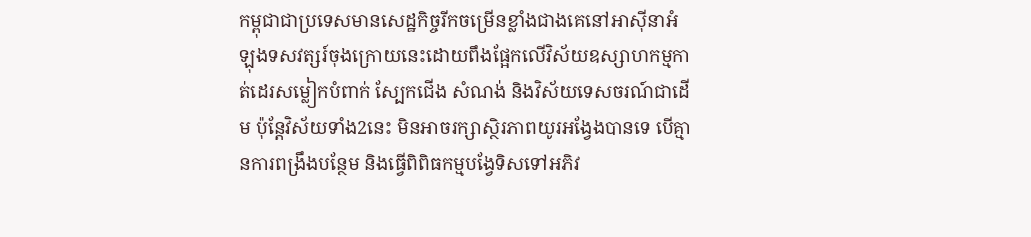កម្ពុជាជាប្រទេសមានសេដ្ឋកិច្ចរីកចម្រើនខ្លាំងជាងគេនៅអាស៊ីនាអំឡុងទសវត្សរ៍ចុងក្រោយនេះដោយពឹងផ្អែកលើវិស័យឧស្សាហកម្មកាត់ដេរសម្លៀកបំពាក់ ស្បែកជើង សំណង់ និងវិស័យទេសចរណ៍ជាដើម ប៉ុន្តែវិស័យទាំង2នេះ មិនអាចរក្សាស្ថិរភាពយូរអង្វែងបានទេ បើគ្មានការពង្រឹងបន្ថែម និងធ្វើពិពិធកម្មបង្វែទិសទៅអភិវ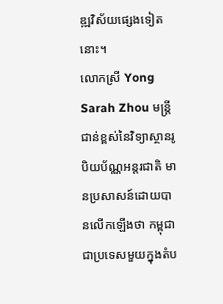ឌ្ឍវិស័យផ្សេងទៀតនោះ។
លោកស្រី Yong Sarah Zhou មន្ត្រីជាន់ខ្ពស់នៃវិទ្យាស្ថានរូបិយប័ណ្ណអន្តរជាតិ មានប្រសាសន៍ដោយបានលើកឡើងថា កម្ពុជាជាប្រទេសមួយក្នុងតំប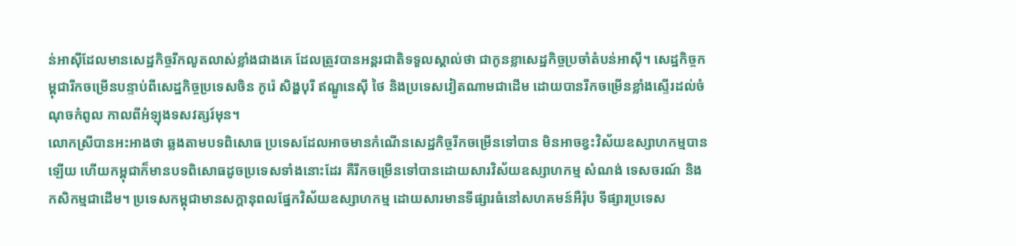ន់អាស៊ីដែលមានសេដ្ឋកិច្ចរីកលូតលាស់ខ្លាំងជាងគេ ដែលត្រូវបានអន្តរជាតិទទួលស្គាល់ថា ជាកូនខ្លាសេដ្ឋកិច្ចប្រចាំតំបន់អាស៊ី។ សេដ្ឋកិច្ចកម្ពុជារីកចម្រើនបន្ទាប់ពីសេដ្ឋកិច្ចប្រទេសចិន កូរ៉េ សិង្ហបុរី ឥណ្ឌូនេស៊ី ថៃ និងប្រទេសវៀតណាមជាដើម ដោយបានរីកចម្រើនខ្លាំងស្ទើរដល់ចំណុចកំពូល កាលពីអំឡុងទសវត្សរ៍មុន។
លោកស្រីបានអះអាងថា ឆ្លងតាមបទពិសោធ ប្រទេសដែលអាចមានកំណើនសេដ្ឋកិច្ចរីកចម្រើនទៅបាន មិនអាចខ្វះវិស័យឧស្សាហកម្មបានឡើយ ហើយកម្ពុជាក៏មានបទពិសោធដូចប្រទេសទាំងនោះដែរ គឺរីកចម្រើនទៅបានដោយសារវិស័យឧស្សាហកម្ម សំណង់ ទេសចរណ៍ និងកសិកម្មជាដើម។ ប្រទេសកម្ពុជាមានសក្តានុពលផ្នែកវិស័យឧស្សាហកម្ម ដោយសារមានទីផ្សារធំនៅសហគមន៍អឺរ៉ុប ទីផ្សារប្រទេស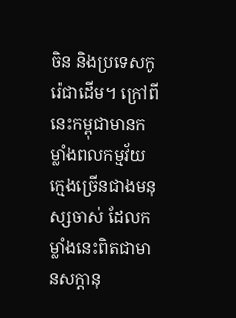ចិន និងប្រទេសកូរ៉េជាដើម។ ក្រៅពីនេះកម្ពុជាមានកម្លាំងពលកម្មវ័យក្មេងច្រើនជាងមនុស្សចាស់ ដែលកម្លាំងនេះពិតជាមានសក្តានុ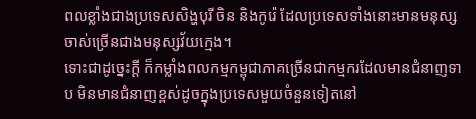ពលខ្លាំងជាងប្រទេសសិង្ហបុរី ចិន និងកូរ៉េ ដែលប្រទេសទាំងនោះមានមនុស្សចាស់ច្រើនជាងមនុស្សវ័យក្មេង។
ទោះជាដូច្នេះក្ដី ក៏កម្លាំងពលកម្មកម្ពុជាភាគច្រើនជាកម្មករដែលមានជំនាញទាប មិនមានជំនាញខ្ពស់ដូចក្នុងប្រទេសមួយចំនួនទៀតនៅ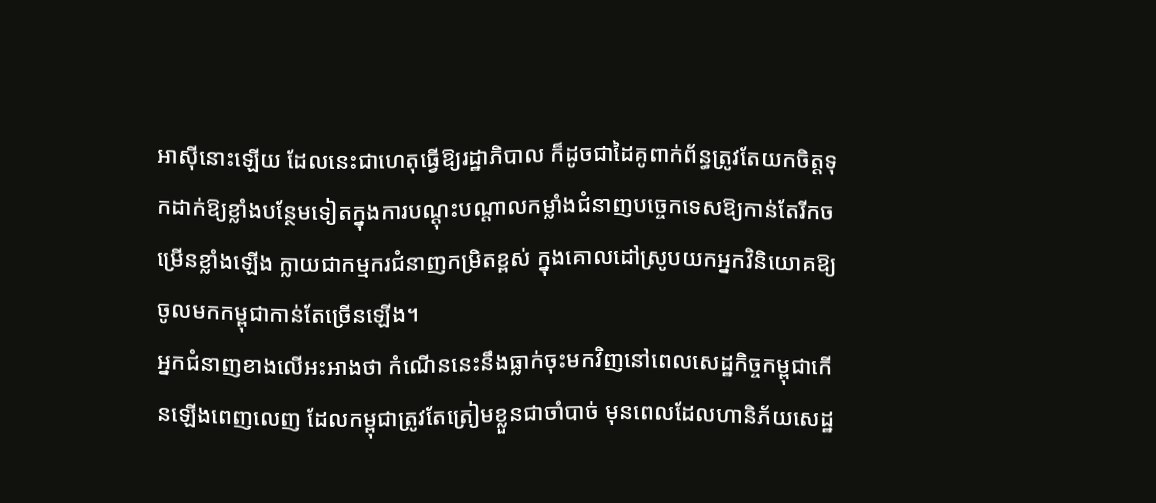អាស៊ីនោះឡើយ ដែលនេះជាហេតុធ្វើឱ្យរដ្ឋាភិបាល ក៏ដូចជាដៃគូពាក់ព័ន្ធត្រូវតែយកចិត្តទុកដាក់ឱ្យខ្លាំងបន្ថែមទៀតក្នុងការបណ្តុះបណ្តាលកម្លាំងជំនាញបច្ចេកទេសឱ្យកាន់តែរីកចម្រើនខ្លាំងឡើង ក្លាយជាកម្មករជំនាញកម្រិតខ្ពស់ ក្នុងគោលដៅស្រូបយកអ្នកវិនិយោគឱ្យចូលមកកម្ពុជាកាន់តែច្រើនឡើង។
អ្នកជំនាញខាងលើអះអាងថា កំណើននេះនឹងធ្លាក់ចុះមកវិញនៅពេលសេដ្ឋកិច្ចកម្ពុជាកើនឡើងពេញលេញ ដែលកម្ពុជាត្រូវតែត្រៀមខ្លួនជាចាំបាច់ មុនពេលដែលហានិភ័យសេដ្ឋ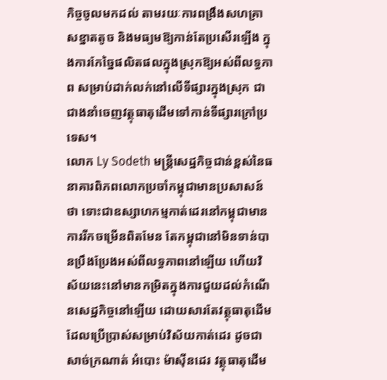កិច្ចចូលមកដល់ តាមរយៈការពង្រឹងសហគ្រាសខ្នាតតូច និងមធ្យមឱ្យកាន់តែប្រសើរឡើង ក្នុងការកែច្នៃផលិតផលក្នុងស្រុកឱ្យអស់ពីលទ្ធភាព សម្រាប់ដាក់លក់នៅលើទីផ្សារក្នុងស្រុក ជាជាងនាំចេញវត្ថុធាតុដើមទៅកាន់ទីផ្សារក្រៅប្រទេស។
លោក Ly Sodeth មន្ត្រីសេដ្ឋកិច្ចជាន់ខ្ពស់នៃធនាគារពិភពលោកប្រចាំកម្ពុជាមានប្រសាសន៍ថា ទោះជាឧស្សាហកម្មកាត់ដេរនៅកម្ពុជាមានការរីកចម្រើនពិតមែន តែកម្ពុជានៅមិនទាន់បានប្រឹងប្រែងអស់ពីលទ្ធភាពនៅឡើយ ហើយវិស័យនេះនៅមានកម្រិតក្នុងការជួយដល់កំណើនសេដ្ឋកិច្ចនៅឡើយ ដោយសារតែវត្ថុធាតុដើមដែលប្រើប្រាស់សម្រាប់វិស័យកាត់ដេរ ដូចជាសាច់ក្រណាត់ អំបោះ ម៉ាស៊ីនដេរ វត្ថុធាតុដើម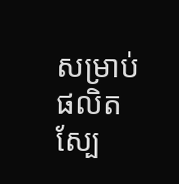សម្រាប់ផលិតស្បែ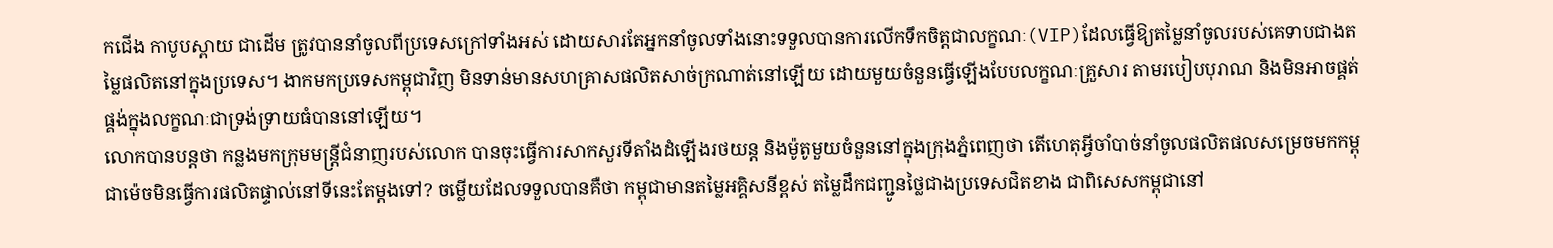កជើង កាបូបស្ពាយ ជាដើម ត្រូវបាននាំចូលពីប្រទេសក្រៅទាំងអស់ ដោយសារតែអ្នកនាំចូលទាំងនោះទទួលបានការលើកទឹកចិត្តជាលក្ខណៈ(VIP)ដែលធ្វើឱ្យតម្លៃនាំចូលរបស់គេទាបជាងតម្លៃផលិតនៅក្នុងប្រទេស។ ងាកមកប្រទេសកម្ពុជាវិញ មិនទាន់មានសហគ្រាសផលិតសាច់ក្រណាត់នៅឡើយ ដោយមួយចំនួនធ្វើឡើងបែបលក្ខណៈគ្រួសារ តាមរបៀបបុរាណ និងមិនអាចផ្គត់ផ្គង់ក្នុងលក្ខណៈជាទ្រង់ទ្រាយធំបាននៅឡើយ។
លោកបានបន្តថា កន្លងមកក្រុមមន្ត្រីជំនាញរបស់លោក បានចុះធ្វើការសាកសួរទីតាំងដំឡើងរថយន្ត និងម៉ូតូមួយចំនួននៅក្នុងក្រុងភ្នំពេញថា តើហេតុអ្វីចាំបាច់នាំចូលផលិតផលសម្រេចមកកម្ពុជាម៉េចមិនធ្វើការផលិតផ្ទាល់នៅទីនេះតែម្តងទៅ? ចម្លើយដែលទទួលបានគឺថា កម្ពុជាមានតម្លៃអគ្គិសនីខ្ពស់ តម្លៃដឹកជញ្ជូនថ្លៃជាងប្រទេសជិតខាង ជាពិសេសកម្ពុជានៅ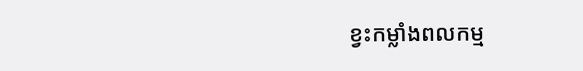ខ្វះកម្លាំងពលកម្ម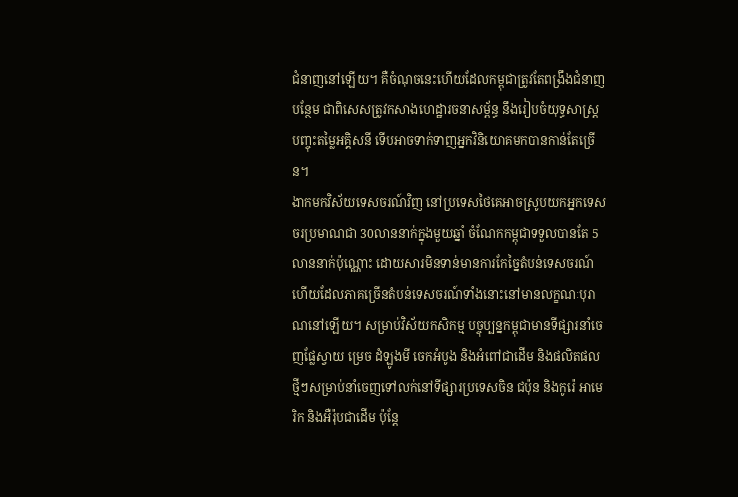ជំនាញនៅឡើយ។ គឺចំណុចនេះហើយដែលកម្ពុជាត្រូវតែពង្រឹងជំនាញបន្ថែម ជាពិសេសត្រូវកសាងហេដ្ឋារចនាសម្ព័ន្ធ នឹងរៀបចំយុទ្ធសាស្ត្របញ្ចុះតម្លៃអគ្គិសនី ទើបអាចទាក់ទាញអ្នកវិនិយោគមកបានកាន់តែច្រើន។
ងាកមកវិស័យទេសចរណ៍វិញ នៅប្រទេសថៃគេអាចស្រូបយកអ្នកទេសចរប្រមាណជា 30លាននាក់ក្នុងមួយឆ្នាំ ចំណែកកម្ពុជាទទួលបានតែ 5លាននាក់ប៉ុណ្ណោះ ដោយសារមិនទាន់មានការកែច្នៃតំបន់ទេសចរណ៍ ហើយដែលភាគច្រើនតំបន់ទេសចរណ៍ទាំងនោះនៅមានលក្ខណៈបុរាណនៅឡើយ។ សម្រាប់វិស័យកសិកម្ម បច្ចុប្បន្នកម្ពុជាមានទីផ្សារនាំចេញផ្លែស្វាយ ម្រេច ដំឡូងមី ចេកអំបូង និងអំពៅជាដើម និងផលិតផលថ្មីៗសម្រាប់នាំចេញទៅលក់នៅទីផ្សារប្រទេសចិន ជប៉ុន និងកូរ៉េ អាមេរិក និងអឺរ៉ុបជាដើម ប៉ុន្តែ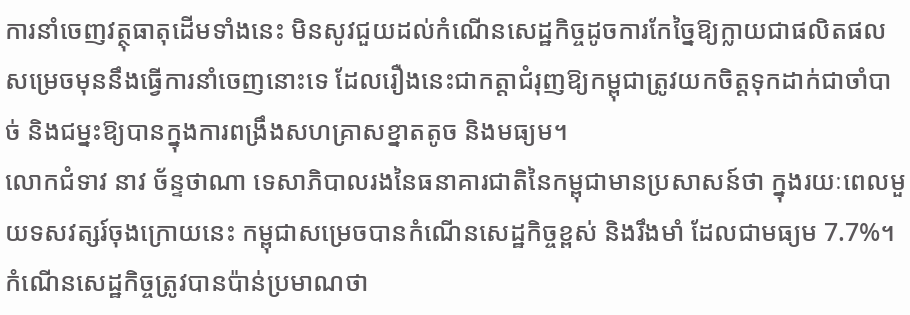ការនាំចេញវត្ថុធាតុដើមទាំងនេះ មិនសូវជួយដល់កំណើនសេដ្ឋកិច្ចដូចការកែច្នៃឱ្យក្លាយជាផលិតផលសម្រេចមុននឹងធ្វើការនាំចេញនោះទេ ដែលរឿងនេះជាកត្តាជំរុញឱ្យកម្ពុជាត្រូវយកចិត្តទុកដាក់ជាចាំបាច់ និងជម្នះឱ្យបានក្នុងការពង្រឹងសហគ្រាសខ្នាតតូច និងមធ្យម។
លោកជំទាវ នាវ ច័ន្ទថាណា ទេសាភិបាលរងនៃធនាគារជាតិនៃកម្ពុជាមានប្រសាសន៍ថា ក្នុងរយៈពេលមួយទសវត្សរ៍ចុងក្រោយនេះ កម្ពុជាសម្រេចបានកំណើនសេដ្ឋកិច្ចខ្ពស់ និងរឹងមាំ ដែលជាមធ្យម 7.7%។ កំណើនសេដ្ឋកិច្ចត្រូវបានប៉ាន់ប្រមាណថា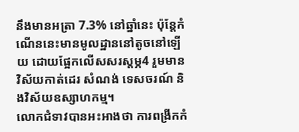នឹងមានអត្រា 7.3% នៅឆ្នាំនេះ ប៉ុន្តែកំណើននេះមានមូលដ្ឋាននៅតូចនៅឡើយ ដោយផ្អែកលើសសរស្តម្ភ4 រួមមានវិស័យកាត់ដេរ សំណង់ ទេសចរណ៍ និងវិស័យឧស្សាហកម្ម។
លោកជំទាវបានអះអាងថា ការពង្រីកកំ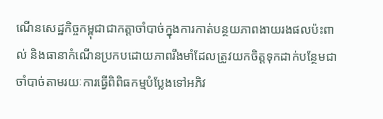ណើនសេដ្ឋកិច្ចកម្ពុជាជាកត្តាចាំបាច់ក្នុងការកាត់បន្ថយភាពងាយរងផលប៉ះពាល់ និងធានាកំណើនប្រកបដោយភាពរឹងមាំដែលត្រូវយកចិត្តទុកដាក់បន្ថែមជាចាំបាច់តាមរយៈការធ្វើពិពិធកម្មបំប្លែងទៅអភិវ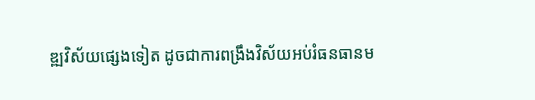ឌ្ឍវិស័យផ្សេងទៀត ដូចជាការពង្រឹងវិស័យអប់រំធនធានម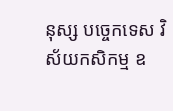នុស្ស បច្ចេកទេស វិស័យកសិកម្ម ឧ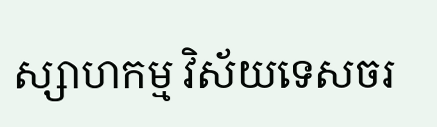ស្សាហកម្ម វិស័យទេសចរ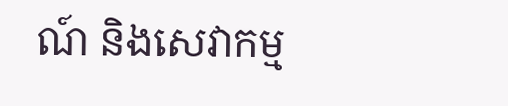ណ៍ និងសេវាកម្ម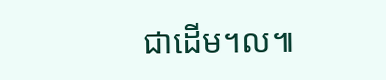ជាដើម។ល៕